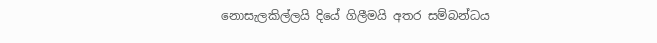නොසැලකිල්ලයි දියේ ගිලීමයි අතර සම්බන්ධය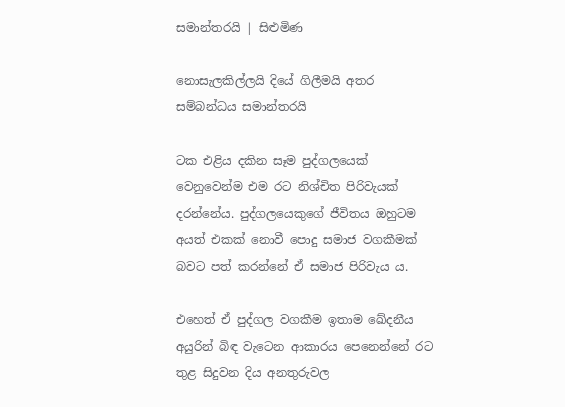සමාන්තරයි | සිළුමිණ

නොසැලකිල්ලයි දියේ ගිලීමයි අතර සම්බන්ධය සමාන්තරයි

ටක එළිය දකින සෑම පුද්ගලයෙක් වෙනුවෙන්ම එම රට නිශ්චිත පිරිවැයක් දරන්නේය. පුද්ගලයෙකුගේ ජීවිතය ඔහුටම අයත් එකක් නොවී පොදු සමාජ වගකීමක් බවට පත් කරන්නේ ඒ සමාජ පිරිවැය ය.

එහෙත් ඒ පුද්ගල වගකීම ඉතාම ඛේදනීය අයුරින් බිඳ වැටෙන ආකාරය පෙනෙන්නේ රට තුළ සිදුවන දිය අනතුරුවල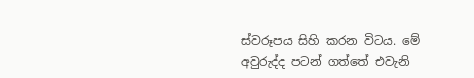ස්වරූපය සිහි කරන විටය. මේ අවුරුද්ද පටන් ගත්තේ එවැනි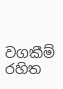වගකීම් රහිත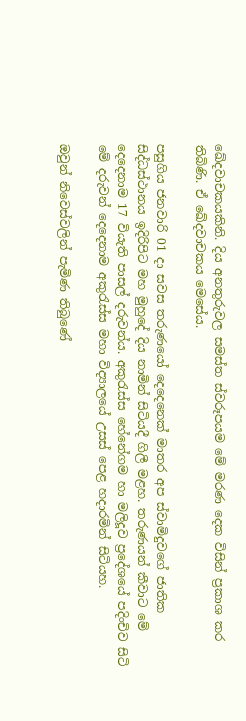ඛේදවාචකයකිනි. දිය අනතුරුවල සමස්ත ස්වරූපයම මේ මරණ දෙක විසින් ප්‍රකාශ කර තිබිණි. ඒ ඛේදවාචකය මෙසේය.

පසුගිය ජනවාරි 01 දා සවස තරුණයෝ දෙදෙනෙක් මාතර අප ස්වාමිදුවගේ ජාතික සිද්ධස්ථානය ඉදිරිපිට මහ මුහුදේ දිය නාමින් සිටියදී ගිලී මළහ. තරුණයන් කීවාට මේ දෙදෙනාම 17 වියැති පාසල් දරුවන්ය. අකුරැස්ස හේනේගම හා මලිදූව ප්‍රදේශයේ පදිංචිව සිටි මේ දරුවන් දෙදෙනාම අකුරැස්ස මහා විද්‍යාලයේ උසස් පෙළ හදාරමින් සිටියහ.

ඔවුන් නිවෙස්වලින් පැමිණ තිබුණේ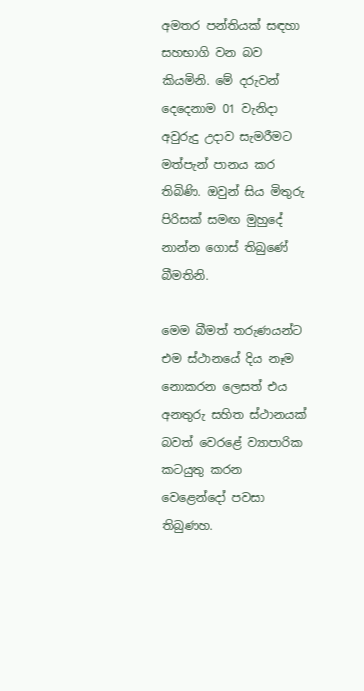අමතර පන්තියක් සඳහා සහභාගි වන බව කියමිනි. මේ දරුවන් දෙදෙනාම 01 වැනිදා අවුරුදු උදාව සැමරීමට මත්පැන් පානය කර තිබිණි. ඔවුන් සිය මිතුරු පිරිසක් සමඟ මුහුදේ නාන්න ගොස් තිබුණේ බීමතිනි.

මෙම බීමත් තරුණයන්ට එම ස්ථානයේ දිය නෑම නොකරන ලෙසත් එය අනතුරු සහිත ස්ථානයක් බවත් වෙරළේ ව්‍යාපාරික කටයුතු කරන වෙළෙන්දෝ පවසා තිබුණහ.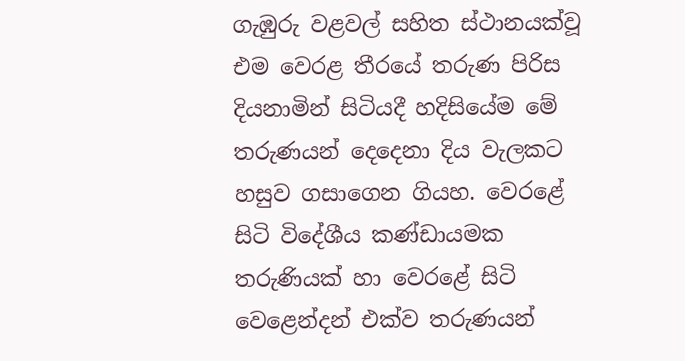ගැඹුරු වළවල් සහිත ස්ථානයක්වූ එම වෙරළ තීරයේ තරුණ පිරිස දියනාමින් සිටියදී හදිසියේම මේ තරුණයන් දෙදෙනා දිය වැලකට හසුව ගසාගෙන ගියහ. වෙරළේ සිටි විදේශීය කණ්ඩායමක තරුණියක් හා වෙරළේ සිටි වෙළෙන්දන් එක්ව තරුණයන්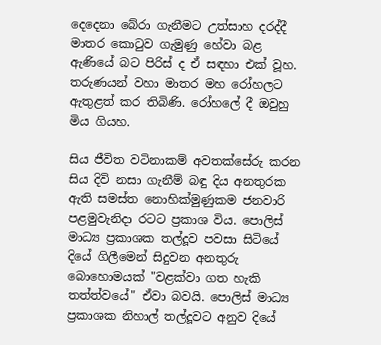දෙදෙනා බේරා ගැනීමට උත්සාහ දරද්දී මාතර කොටුව ගැමුණු හේවා බළ ඇණියේ බට පිරිස් ද ඒ සඳහා එක් වූහ. තරුණයන් වහා මාතර මහ රෝහලට ඇතුළත් කර තිබිණි. රෝහලේ දී ඔවුහු මිය ගියහ.

සිය ජීවිත වටිනාකම් අවතක්සේරු කරන සිය දිවි නසා ගැනීම් බඳු දිය අනතුරක ඇති සමස්ත නොහික්මුණුකම ජනවාරි පළමුවැනිදා රටට ප්‍රකාශ විය. පොලිස් මාධ්‍ය ප්‍රකාශක තල්දූව පවසා සිටියේ දියේ ගිලීමෙන් සිදුවන අනතුරු බොහොමයක් "වළක්වා ගත හැකි තත්ත්වයේ" ඒවා බවයි. පොලිස් මාධ්‍ය ප්‍රකාශක නිහාල් තල්දූවට අනුව දියේ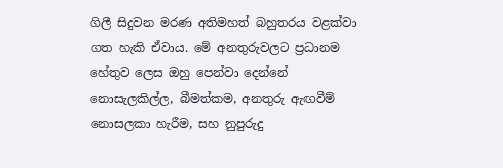ගිලී සිදුවන මරණ අතිමහත් බහුතරය වළක්වා ගත හැකි ඒවාය. මේ අනතුරුවලට ප්‍රධානම හේතුව ලෙස ඔහු පෙන්වා දෙන්නේ නොසැලකිල්ල, බීමත්කම, අනතුරු ඇඟවීම් නොසලකා හැරීම, සහ නුපුරුදු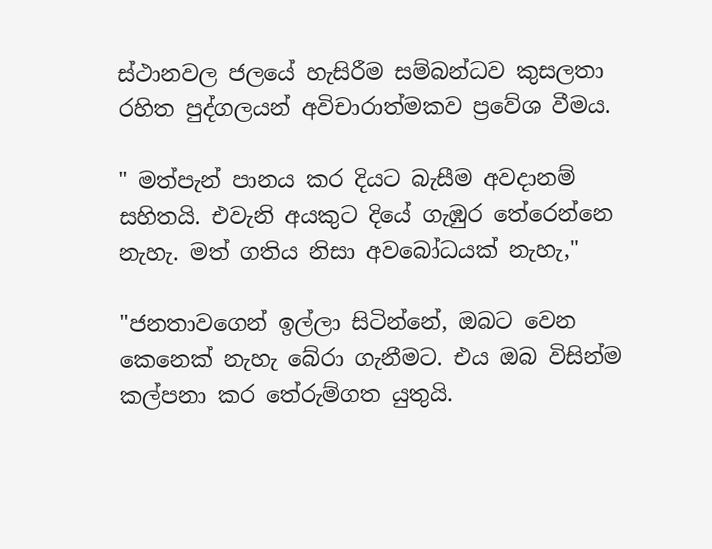ස්ථානවල ජලයේ හැසිරීම සම්බන්ධව කුසලතා රහිත පුද්ගලයන් අවිචාරාත්මකව ප්‍රවේශ වීමය.

" මත්පැන් පානය කර දියට බැසීම අවදානම් සහිතයි. එවැනි අයකුට දියේ ගැඹුර තේරෙන්නෙ නැහැ. මත් ගතිය නිසා අවබෝධයක් නැහැ,"

"ජනතාවගෙන් ඉල්ලා සිටින්නේ, ඔබට වෙන කෙනෙක් නැහැ බේරා ගැනීමට. එය ඔබ විසින්ම කල්පනා කර තේරුම්ගත යුතුයි.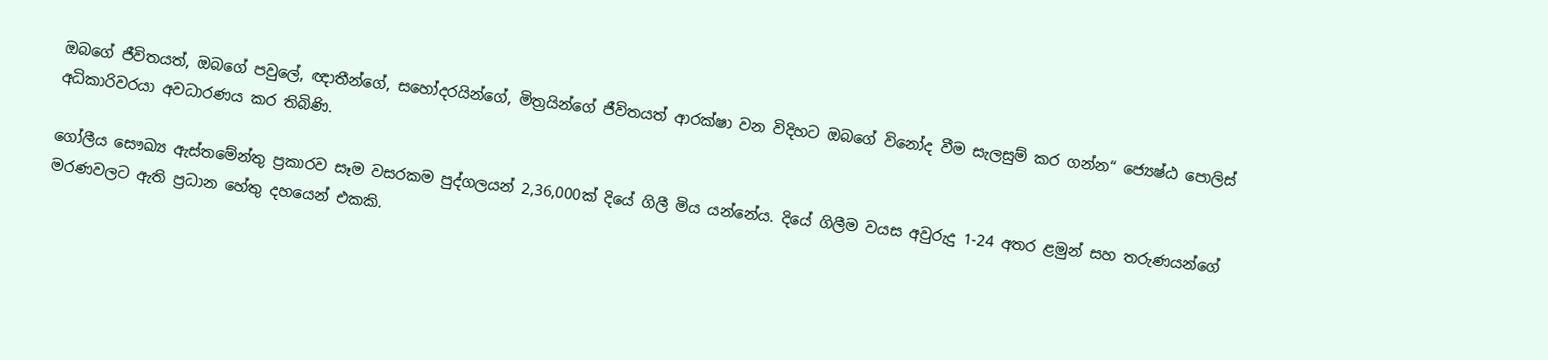ඔබගේ ජීවිතයත්, ඔබගේ පවුලේ, ඥාතීන්ගේ, සහෝදරයින්ගේ, මිත්‍රයින්ගේ ජීවිතයත් ආරක්ෂා වන විදිහට ඔබගේ විනෝද වීම සැලසුම් කර ගන්න“ ජ්‍යෙෂ්ඨ පොලිස් අධිකාරිවරයා අවධාරණය කර තිබිණි.

ගෝලීය සෞඛ්‍ය ඇස්තමේන්තු ප්‍රකාරව සෑම වසරකම පුද්ගලයන් 2,36,000ක් දියේ ගිලී මිය යන්නේය. දියේ ගිලීම වයස අවුරුදු 1-24 අතර ළමුන් සහ තරුණයන්ගේ මරණවලට ඇති ප්‍රධාන හේතු දහයෙන් එකකි.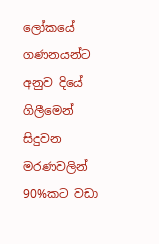ලෝකයේ ගණනයන්ට අනුව දියේ ගිලීමෙන් සිදුවන මරණවලින් 90%කට වඩා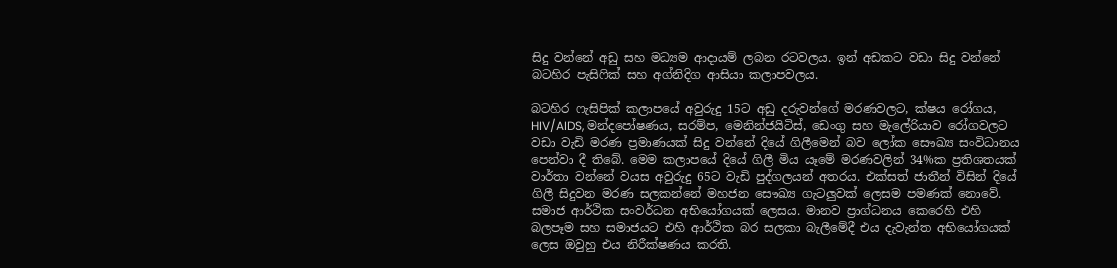සිදු වන්නේ අඩු සහ මධ්‍යම ආදායම් ලබන රටවලය. ඉන් අඩකට වඩා සිදු වන්නේ බටහිර පැසිෆික් සහ අග්නිදිග ආසියා කලාපවලය.

බටහිර ෆැසිපික් කලාපයේ අවුරුදු 15ට අඩු දරුවන්ගේ මරණවලට, ක්ෂය රෝගය, HIV/AIDS, මන්දපෝෂණය, සරම්ප, මෙනින්ජයිටිස්, ඩෙංගු සහ මැලේරියාව රෝගවලට වඩා වැඩි මරණ ප්‍රමාණයක් සිදු වන්නේ දියේ ගිලීමෙන් බව ලෝක සෞඛ්‍ය සංවිධානය පෙන්වා දී තිබේ. මෙම කලාපයේ දියේ ගිලී මිය යෑමේ මරණවලින් 34%ක ප්‍රතිශතයක් වාර්තා වන්නේ වයස අවුරුදු 65ට වැඩි පුද්ගලයන් අතරය. එක්සත් ජාතීන් විසින් දියේ ගිලී සිදුවන මරණ සලකන්නේ මහජන සෞඛ්‍ය ගැටලුවක් ලෙසම පමණක් නොවේ. සමාජ ආර්ථික සංවර්ධන අභියෝගයක් ලෙසය. මානව ප්‍රාග්ධනය කෙරෙහි එහි බලපෑම සහ සමාජයට එහි ආර්ථික බර සලකා බැලීමේදී එය දැවැන්ත අභියෝගයක් ලෙස ඔවුහු එය නිරීක්ෂණය කරති.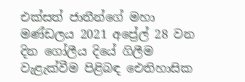එක්සත් ජාතීන්ගේ මහා මණ්ඩලය 2021 අප්‍රේල් 28 වන දින ගෝලීය දියේ ගිලීම වැළැක්වීම පිළිබඳ ඓතිහාසික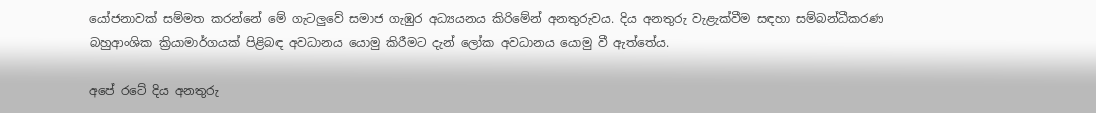යෝජනාවක් සම්මත කරන්නේ මේ ගැටලුවේ සමාජ ගැඹුර අධ්‍යයනය කිරිමේන් අනතුරුවය. දිය අනතුරු වැළැක්වීම සඳහා සම්බන්ධීකරණ බහුආංශික ක්‍රියාමාර්ගයක් පිළිබඳ අවධානය යොමු කිරීමට දැන් ලෝක අවධානය යොමු වී ඇත්තේය.

අපේ රටේ දිය අනතුරු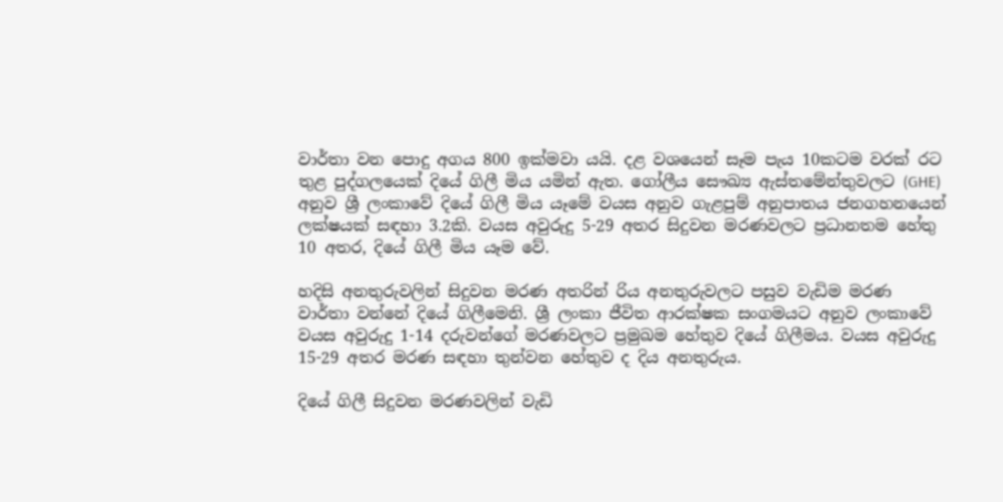වාර්තා වන පොදු අගය 800 ඉක්මවා යයි. දළ වශයෙන් සෑම පැය 10කටම වරක් රට තුළ පුද්ගලයෙක් දියේ ගිලී මිය යමින් ඇත. ගෝලීය සෞඛ්‍ය ඇස්තමේන්තුවලට (GHE) අනුව ශ්‍රී ලංකාවේ දියේ ගිලී මිය යෑමේ වයස අනුව ගැළපුම් අනුපාතය ජනගහනයෙන් ලක්ෂයක් සඳහා 3.2කි. වයස අවුරුදු 5-29 අතර සිදුවන මරණවලට ප්‍රධානතම හේතු 10 අතර, දියේ ගිලී මිය යෑම වේ.

හදිසි අනතුරුවලින් සිදුවන මරණ අතරින් රිය අනතුරුවලට පසුව වැඩිම මරණ වාර්තා වන්නේ දියේ ගිලීමෙනි. ශ්‍රී ලංකා ජීවිත ආරක්ෂක සංගමයට අනුව ලංකාවේ වයස අවුරුදු 1-14 දරුවන්ගේ මරණවලට ප්‍රමුඛම හේතුව දියේ ගිලීමය. වයස අවුරුදු 15-29 අතර මරණ සඳහා තුන්වන හේතුව ද දිය අනතුරුය.

දියේ ගිලී සිදුවන මරණවලින් වැඩි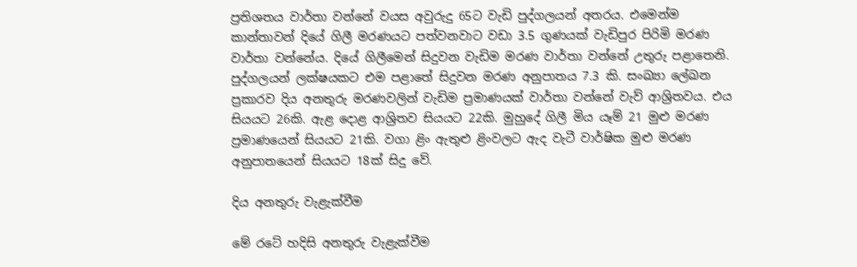ප්‍රතිශතය වාර්තා වන්නේ වයස අවුරුදු 65ට වැඩි පුද්ගලයන් අතරය. එමෙන්ම කාන්තාවන් දියේ ගිලී මරණයට පත්වනවාට වඩා 3.5 ගුණයක් වැඩිපුර පිරිමි මරණ වාර්තා වන්නේය. දියේ ගිලීමෙන් සිදුවන වැඩිම මරණ වාර්තා වන්නේ උතුරු පළාතෙනි. පුද්ගලයන් ලක්ෂයකට එම පළාතේ සිදුවන මරණ අනුපාතය 7.3 කි. සංඛ්‍යා ලේඛන ප්‍රකාරව දිය අනතුරු මරණවලින් වැඩිම ප්‍රමාණයක් වාර්තා වන්නේ වැව් ආශ්‍රිතවය. එය සියයට 26කි. ඇළ දොළ ආශ්‍රිතව සියයට 22කි. මුහුදේ ගිලී මිය යෑම් 21 මුළු මරණ ප්‍රමාණයෙන් සියයට 21කි. වගා ළිං ඇතුළු ළිංවලට ඇද වැටී වාර්ෂික මුළු මරණ අනුපාතයෙන් සියයට 18ක් සිදු වේ.

දිය අනතුරු වැළැක්වීම

මේ රටේ හදිසි අනතුරු වැළැක්වීම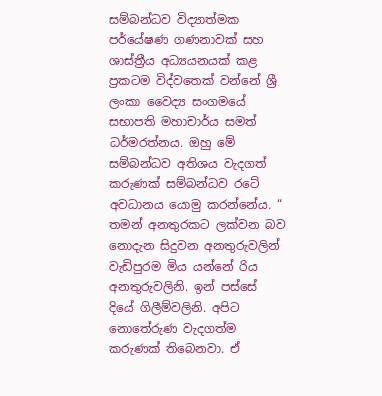සම්බන්ධව විද්‍යාත්මක පර්යේෂණ ගණනාවක් සහ ශාස්ත්‍රීය අධ්‍යයනයක් කළ ප්‍රකටම විද්වතෙක් වන්නේ ශ්‍රී ලංකා වෛද්‍ය සංගමයේ සභාපති මහාචාර්ය සමත් ධර්මරත්නය. ඔහු මේ සම්බන්ධව අතිශය වැදගත් කරුණක් සම්බන්ධව රටේ අවධානය යොමු කරන්නේය. “ තමන් අනතුරකට ලක්වන බව නොදැන සිදුවන අනතුරුවලින් වැඩිපුරම මිය යන්නේ රිය අනතුරුවලිනි. ඉන් පස්සේ දියේ ගිලීම්වලිනි. අපිට නොතේරුණ වැදගත්ම කරුණක් තිබෙනවා. ඒ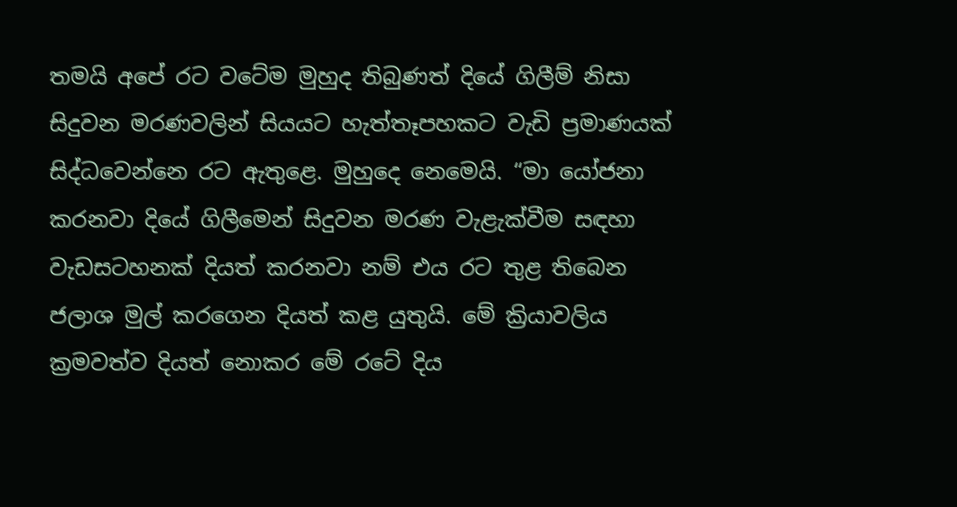තමයි අපේ රට වටේම මුහුද තිබුණත් දියේ ගිලීම් නිසා සිදුවන මරණවලින් සියයට හැත්තෑපහකට වැඩි ප්‍රමාණයක් සිද්ධවෙන්නෙ රට ඇතුළෙ. මුහුදෙ නෙමෙයි. “මා යෝජනා කරනවා දියේ ගිලීමෙන් සිදුවන මරණ වැළැක්වීම සඳහා වැඩසටහනක් දියත් කරනවා නම් එය රට තුළ තිබෙන ජලාශ මුල් කරගෙන දියත් කළ යුතුයි. මේ ක්‍රියාවලිය ක්‍රමවත්ව දියත් නොකර මේ රටේ දිය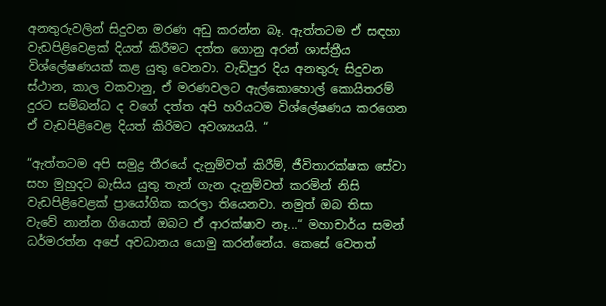අනතුරුවලින් සිදුවන මරණ අඩු කරන්න බෑ. ඇත්තටම ඒ සඳහා වැඩපිළිවෙළක් දියත් කිරීමට දත්ත ගොනු අරන් ශාස්ත්‍රීය විශ්ලේෂණයක් කළ යුතු වෙනවා. වැඩිපුර දිය අනතුරු සිදුවන ස්ථාන, කාල වකවානු, ඒ මරණවලට ඇල්කොහොල් කොයිතරම් දුරට සම්බන්ධ ද වගේ දත්ත අපි හරියටම විශ්ලේෂණය කරගෙන ඒ වැඩපිළිවෙළ දියත් කිරිමට අවශ්‍යයයි. “

“ඇත්තටම අපි සමුද්‍ර තීරයේ දැනුම්වත් කිරීම්, ජීවිතාරක්ෂක සේවා සහ මුහුදට බැසිය යුතු තැන් ගැන දැනුම්වත් කරමින් නිසි වැඩපිළිවෙළක් ප්‍රායෝගික කරලා තියෙනවා. නමුත් ඔබ තිසා වැවේ නාන්න ගියොත් ඔබට ඒ ආරක්ෂාව නෑ...“ මහාචාර්ය සමන් ධර්මරත්න අපේ අවධානය යොමු කරන්නේය. කෙසේ වෙතත්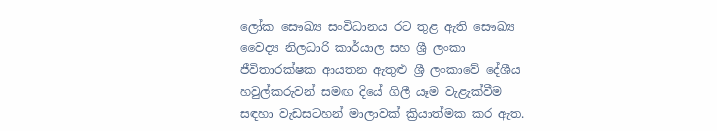ලෝක සෞඛ්‍ය සංවිධානය රට තුළ ඇති සෞඛ්‍ය වෛද්‍ය නිලධාරි කාර්යාල සහ ශ්‍රී ලංකා ජීවිතාරක්ෂක ආයතන ඇතුළු ශ්‍රී ලංකාවේ දේශීය හවුල්කරුවන් සමඟ දියේ ගිලී යෑම වැළැක්වීම සඳහා වැඩසටහන් මාලාවක් ක්‍රියාත්මක කර ඇත.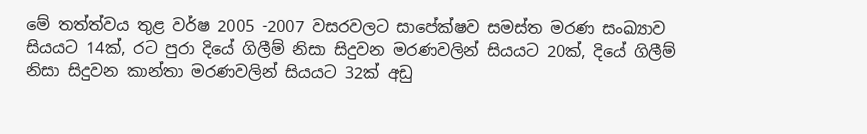මේ තත්ත්වය තුළ වර්ෂ 2005 -2007 වසරවලට සාපේක්ෂව සමස්ත මරණ සංඛ්‍යාව සියයට 14ක්, රට පුරා දියේ ගිලීම් නිසා සිදුවන මරණවලින් සියයට 20ක්, දියේ ගිලීම් නිසා සිදුවන කාන්තා මරණවලින් සියයට 32ක් අඩු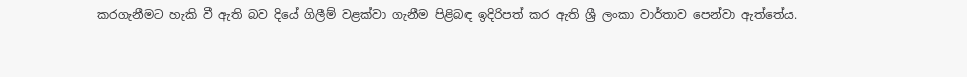කරගැනීමට හැකි වී ඇති බව දියේ ගිලීම් වළක්වා ගැනීම පිළිබඳ ඉදිරිපත් කර ඇති ශ්‍රී ලංකා වාර්තාව පෙන්වා ඇත්තේය.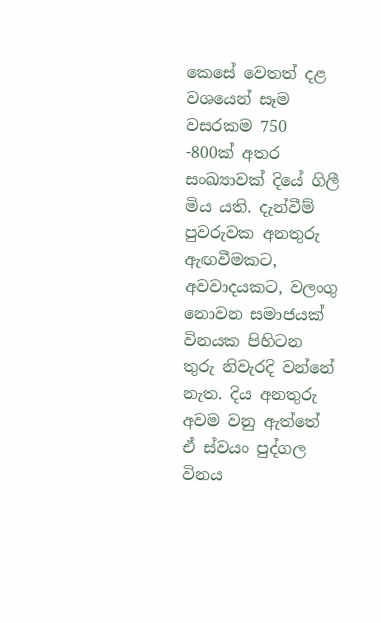කෙසේ වෙතත් දළ වශයෙන් සෑම වසරකම 750 -800ක් අතර සංඛ්‍යාවක් දියේ ගිලී මිය යති. දැන්වීම් පුවරුවක අනතුරු ඇඟවීමකට, අවවාදයකට, වලංගු නොවන සමාජයක් විනයක පිහිටන තුරු නිවැරදි වන්නේ නැත. දිය අනතුරු අවම වනු ඇත්තේ ඒ ස්වයං පුද්ගල විනය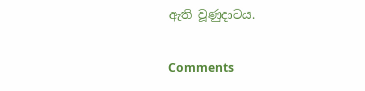ඇති වූණුදාටය.

Comments